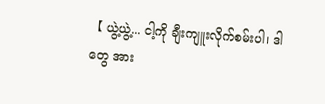【 ယွဲ့ယွဲ့... ငါ့ကို ချီးကျူးလိုက်စမ်းပါ၊ ဒါတွေ အား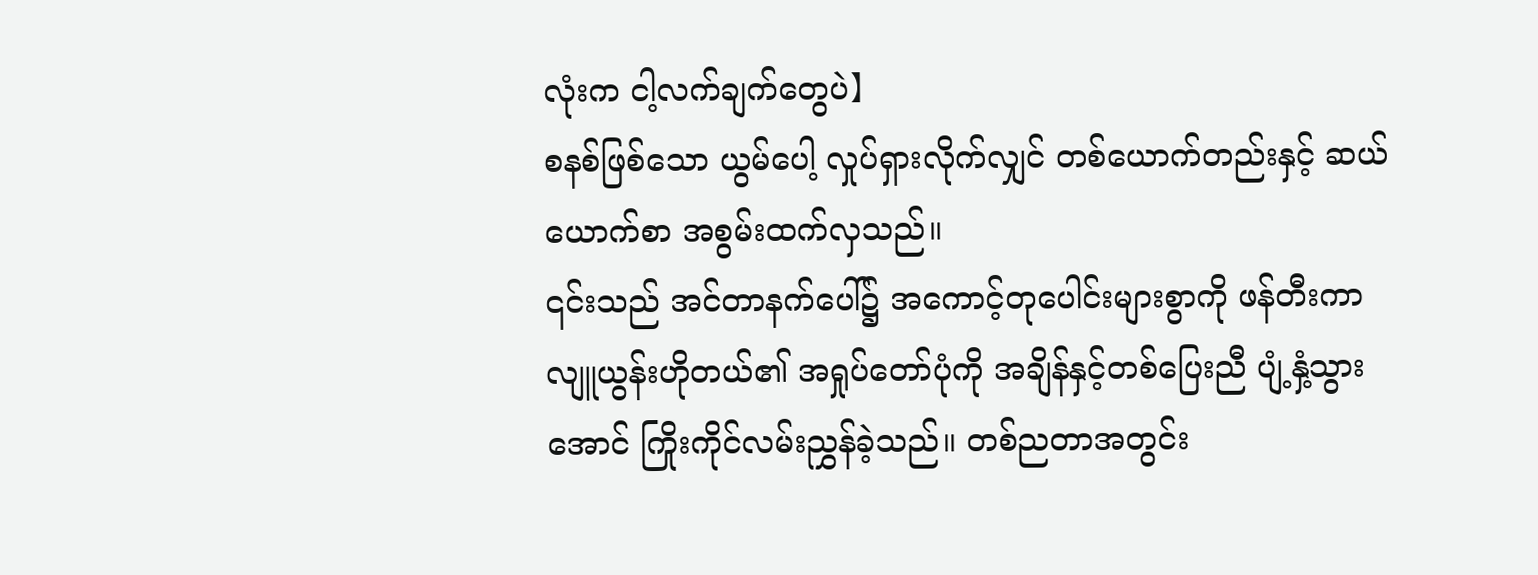လုံးက ငါ့လက်ချက်တွေပဲ】
စနစ်ဖြစ်သော ယွမ်ပေါ့ လှုပ်ရှားလိုက်လျှင် တစ်ယောက်တည်းနှင့် ဆယ်ယောက်စာ အစွမ်းထက်လှသည်။
၎င်းသည် အင်တာနက်ပေါ်၌ အကောင့်တုပေါင်းများစွာကို ဖန်တီးကာ လျူယွန်းဟိုတယ်၏ အရှုပ်တော်ပုံကို အချိန်နှင့်တစ်ပြေးညီ ပျံ့နှံ့သွားအောင် ကြိုးကိုင်လမ်းညွှန်ခဲ့သည်။ တစ်ညတာအတွင်း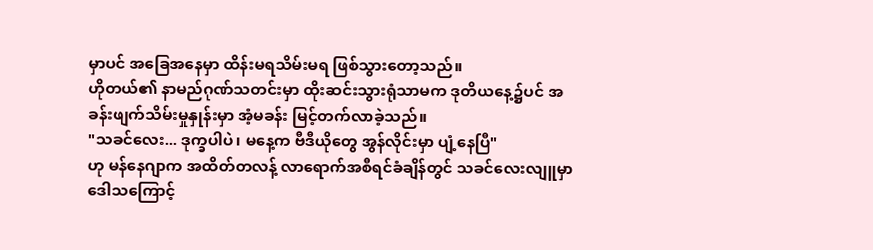မှာပင် အခြေအနေမှာ ထိန်းမရသိမ်းမရ ဖြစ်သွားတော့သည်။
ဟိုတယ်၏ နာမည်ဂုဏ်သတင်းမှာ ထိုးဆင်းသွားရုံသာမက ဒုတိယနေ့၌ပင် အခန်းဖျက်သိမ်းမှုနှုန်းမှာ အံ့မခန်း မြင့်တက်လာခဲ့သည်။
"သခင်လေး... ဒုက္ခပါပဲ၊ မနေ့က ဗီဒီယိုတွေ အွန်လိုင်းမှာ ပျံ့နေပြီ"
ဟု မန်နေဂျာက အထိတ်တလန့် လာရောက်အစီရင်ခံချိန်တွင် သခင်လေးလျူမှာ ဒေါသကြောင့်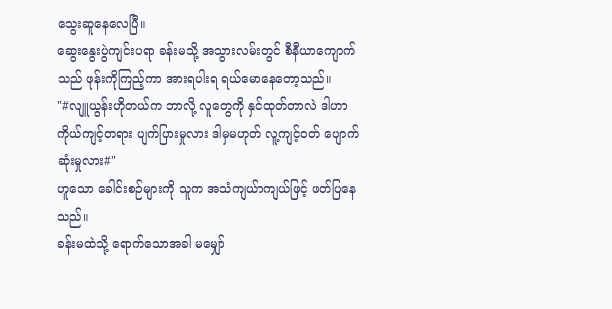သွေးဆူနေလေပြီ။
ဆွေးနွေးပွဲကျင်းပရာ ခန်းမသို့ အသွားလမ်းတွင် စီနီယာကျောက်သည် ဖုန်းကိုကြည့်ကာ အားရပါးရ ရယ်မောနေတော့သည်။
"#လျူယွန်းဟိုတယ်က ဘာလို့ လူတွေကို နှင်ထုတ်တာလဲ ဒါဟာ ကိုယ်ကျင့်တရား ပျက်ပြားမှုလား ဒါမှမဟုတ် လူ့ကျင့်ဝတ် ပျောက်ဆုံးမှုလား#"
ဟူသော ခေါင်းစဉ်များကို သူက အသံကျယ်ာကျယ်ဖြင့် ဖတ်ပြနေသည်။
ခန်းမထဲသို့ ရောက်သောအခါ မမျှော်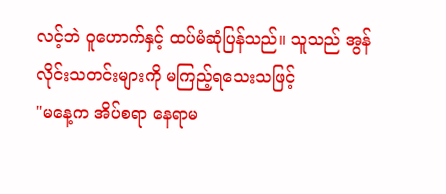လင့်ဘဲ ဝူဟောက်နှင့် ထပ်မံဆုံပြန်သည်။ သူသည် အွန် လိုင်းသတင်းများကို မကြည့်ရသေးသဖြင့်
"မနေ့က အိပ်စရာ နေရာမ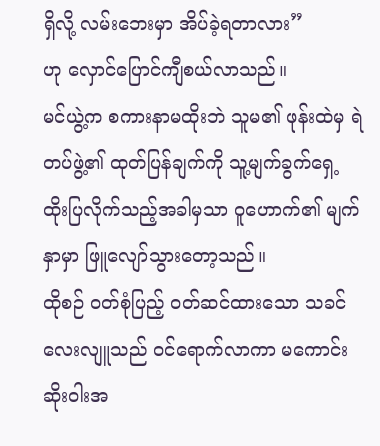ရှိလို့ လမ်းဘေးမှာ အိပ်ခဲ့ရတာလား”
ဟု လှောင်ပြောင်ကျီစယ်လာသည်။
မင်ယွဲ့က စကားနာမထိုးဘဲ သူမ၏ ဖုန်းထဲမှ ရဲတပ်ဖွဲ့၏ ထုတ်ပြန်ချက်ကို သူ့မျက်ခွက်ရှေ့ ထိုးပြလိုက်သည့်အခါမှသာ ဝူဟောက်၏ မျက်နှာမှာ ဖြူလျော်သွားတော့သည်။
ထိုစဉ် ဝတ်စုံပြည့် ဝတ်ဆင်ထားသော သခင်လေးလျူသည် ဝင်ရောက်လာကာ မကောင်းဆိုးဝါးအ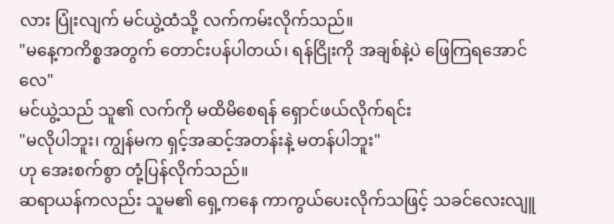လား ပြုံးလျက် မင်ယွဲ့ထံသို့ လက်ကမ်းလိုက်သည်။
"မနေ့ကကိစ္စအတွက် တောင်းပန်ပါတယ်၊ ရန်ငြိုးကို အချစ်နဲ့ပဲ ဖြေကြရအောင်လေ"
မင်ယွဲ့သည် သူ၏ လက်ကို မထိမိစေရန် ရှောင်ဖယ်လိုက်ရင်း
"မလိုပါဘူး၊ ကျွန်မက ရှင့်အဆင့်အတန်းနဲ့ မတန်ပါဘူး"
ဟု အေးစက်စွာ တုံ့ပြန်လိုက်သည်။
ဆရာယန်ကလည်း သူမ၏ ရှေ့ကနေ ကာကွယ်ပေးလိုက်သဖြင့် သခင်လေးလျူ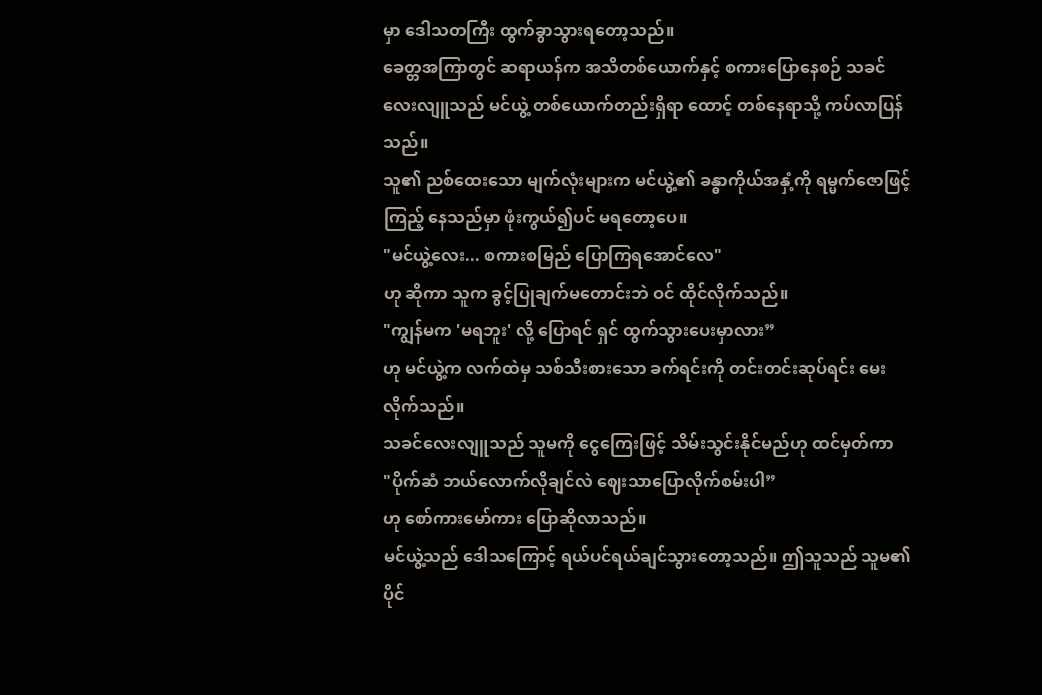မှာ ဒေါသတကြီး ထွက်ခွာသွားရတော့သည်။
ခေတ္တအကြာတွင် ဆရာယန်က အသိတစ်ယောက်နှင့် စကားပြောနေစဉ် သခင်လေးလျူသည် မင်ယွဲ့ တစ်ယောက်တည်းရှိရာ ထောင့် တစ်နေရာသို့ ကပ်လာပြန်သည်။
သူ၏ ညစ်ထေးသော မျက်လုံးများက မင်ယွဲ့၏ ခန္ဓာကိုယ်အနှံ့ကို ရမ္မက်ဇောဖြင့် ကြည့် နေသည်မှာ ဖုံးကွယ်၍ပင် မရတော့ပေ။
"မင်ယွဲ့လေး... စကားစမြည် ပြောကြရအောင်လေ"
ဟု ဆိုကာ သူက ခွင့်ပြုချက်မတောင်းဘဲ ဝင် ထိုင်လိုက်သည်။
"ကျွန်မက 'မရဘူး' လို့ ပြောရင် ရှင် ထွက်သွားပေးမှာလား”
ဟု မင်ယွဲ့က လက်ထဲမှ သစ်သီးစားသော ခက်ရင်းကို တင်းတင်းဆုပ်ရင်း မေးလိုက်သည်။
သခင်လေးလျူသည် သူမကို ငွေကြေးဖြင့် သိမ်းသွင်းနိုင်မည်ဟု ထင်မှတ်ကာ
"ပိုက်ဆံ ဘယ်လောက်လိုချင်လဲ ဈေးသာပြောလိုက်စမ်းပါ”
ဟု စော်ကားမော်ကား ပြောဆိုလာသည်။
မင်ယွဲ့သည် ဒေါသကြောင့် ရယ်ပင်ရယ်ချင်သွားတော့သည်။ ဤသူသည် သူမ၏ ပိုင်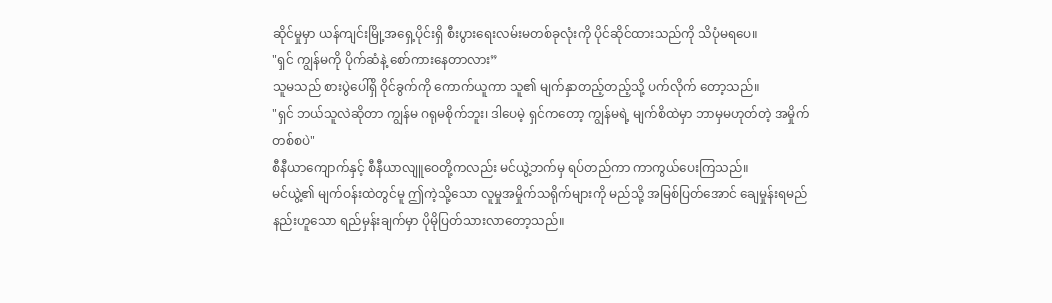ဆိုင်မှုမှာ ယန်ကျင်းမြို့အရှေ့ပိုင်းရှိ စီးပွားရေးလမ်းမတစ်ခုလုံးကို ပိုင်ဆိုင်ထားသည်ကို သိပုံမရပေ။
"ရှင် ကျွန်မကို ပိုက်ဆံနဲ့ စော်ကားနေတာလား”
သူမသည် စားပွဲပေါ်ရှိ ဝိုင်ခွက်ကို ကောက်ယူကာ သူ၏ မျက်နှာတည့်တည့်သို့ ပက်လိုက် တော့သည်။
"ရှင် ဘယ်သူလဲဆိုတာ ကျွန်မ ဂရုမစိုက်ဘူး၊ ဒါပေမဲ့ ရှင်ကတော့ ကျွန်မရဲ့ မျက်စိထဲမှာ ဘာမှမဟုတ်တဲ့ အမှိုက်တစ်စပဲ"
စီနီယာကျောက်နှင့် စီနီယာလျူဝေတို့ကလည်း မင်ယွဲ့ဘက်မှ ရပ်တည်ကာ ကာကွယ်ပေးကြသည်။
မင်ယွဲ့၏ မျက်ဝန်းထဲတွင်မူ ဤကဲ့သို့သော လူမှုအမှိုက်သရိုက်များကို မည်သို့ အမြစ်ပြတ်အောင် ချေမှုန်းရမည်နည်းဟူသော ရည်မှန်းချက်မှာ ပိုမိုပြတ်သားလာတော့သည်။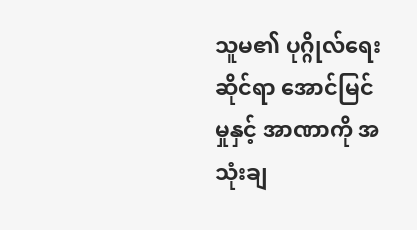သူမ၏ ပုဂ္ဂိုလ်ရေးဆိုင်ရာ အောင်မြင်မှုနှင့် အာဏာကို အသုံးချ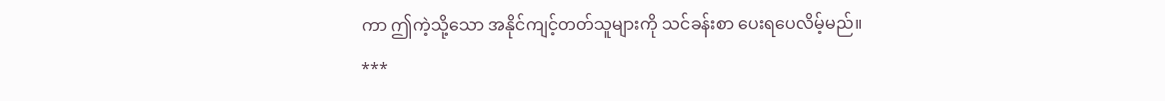ကာ ဤကဲ့သို့သော အနိုင်ကျင့်တတ်သူများကို သင်ခန်းစာ ပေးရပေလိမ့်မည်။
***